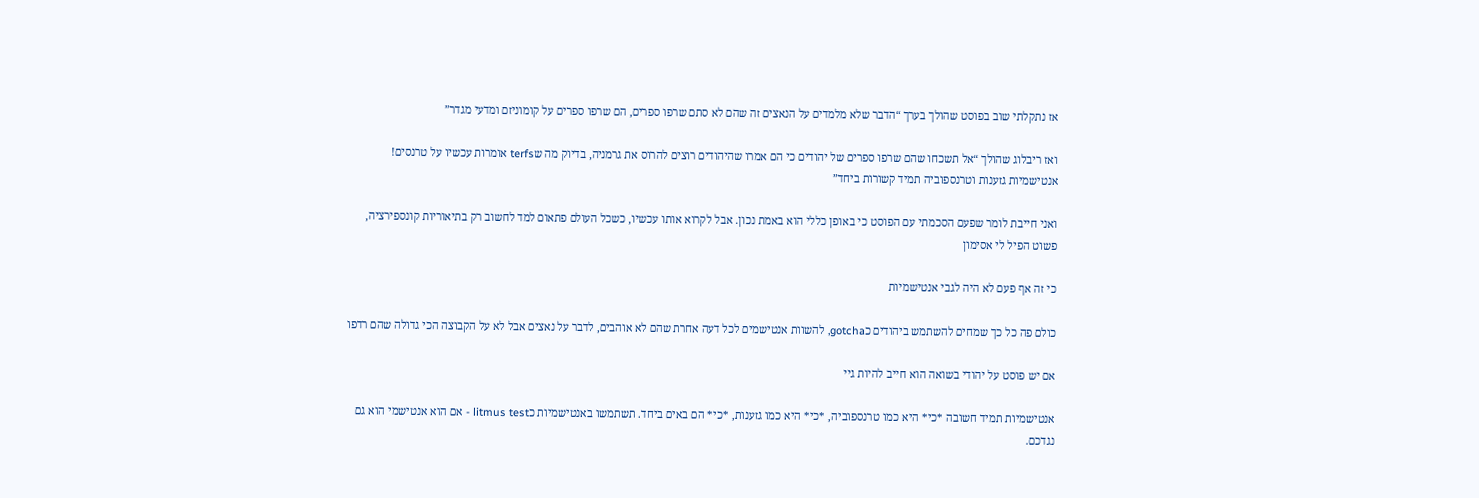אז נתקלתי שוב בפוסט שהולך בערך “הדבר שלא מלמדים על הנאצים זה שהם לא סתם שרפו ספרים, הם שרפו ספרים על קומוניזם ומדעי מגדר”

ואז ריבלוג שהולך “אל תשכחו שהם שרפו ספרים של יהודים כי הם אמרו שהיהודים רוצים להרוס את גרמניה, בדיוק מה שterfs אומרות עכשיו על טרנסים! אנטישמיות גזענות וטרנספוביה תמיד קשורות ביחד”

ואני חייבת לומר שפעם הסכמתי עם הפוסט כי באופן כללי הוא באמת נכון. אבל לקרוא אותו עכשיו, כשכל העולם פתאום למד לחשוב רק בתיאוריות קונספירציה, פשוט הפיל לי אסימון

כי זה אף פעם לא היה לגבי אנטישמיות

כולם פה כל כך שמחים להשתמש ביהודים כgotcha, להשוות אנטישמים לכל דעה אחרת שהם לא אוהבים, לדבר על נאצים אבל לא על הקבוצה הכי גדולה שהם רדפו

אם יש פוסט על יהודי בשואה הוא חייב להיות גיי

אנטישמיות תמיד חשובה *כי* היא כמו טרנספוביה, *כי* היא כמו גזענות, *כי* הם באים ביחד. תשתמשו באנטישמיות כlitmus test - אם הוא אנטישמי הוא גם נגדכם.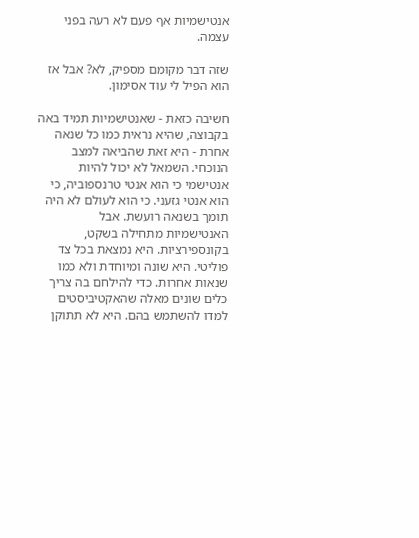אנטישמיות אף פעם לא רעה בפני עצמה.

שזה דבר מקומם מספיק, לא? אבל אז הוא הפיל לי עוד אסימון.

חשיבה כזאת - שאנטישמיות תמיד באה בקבוצה, שהיא נראית כמו כל שנאה אחרת - היא זאת שהביאה למצב הנוכחי. השמאל לא יכול להיות אנטישמי כי הוא אנטי טרנספוביה, כי הוא אנטי גזעני. כי הוא לעולם לא היה תומך בשנאה רועשת. אבל האנטישמיות מתחילה בשקט, בקונספירציות. היא נמצאת בכל צד פוליטי. היא שונה ומיוחדת ולא כמו שנאות אחרות. כדי להילחם בה צריך כלים שונים מאלה שהאקטיביסטים למדו להשתמש בהם. היא לא תתוקן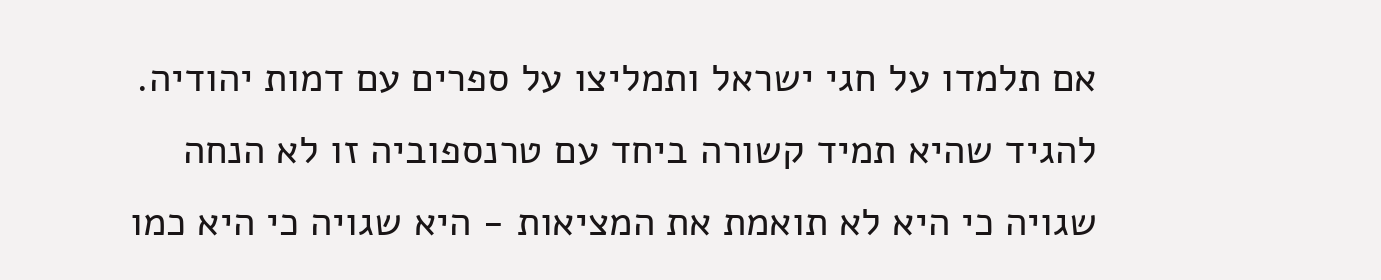אם תלמדו על חגי ישראל ותמליצו על ספרים עם דמות יהודיה. להגיד שהיא תמיד קשורה ביחד עם טרנספוביה זו לא הנחה שגויה כי היא לא תואמת את המציאות - היא שגויה כי היא כמו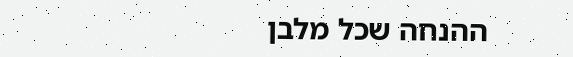ההנחה שכל מלבן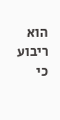הוא ריבוע כי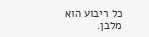כל ריבוע הוא מלבן.